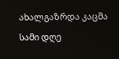ახალგაზრდა კაცმა სამი დღე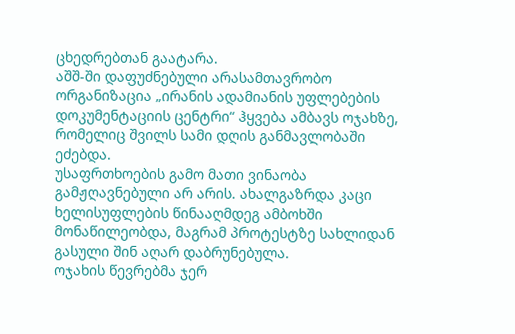ცხედრებთან გაატარა.
აშშ-ში დაფუძნებული არასამთავრობო ორგანიზაცია „ირანის ადამიანის უფლებების დოკუმენტაციის ცენტრი“ ჰყვება ამბავს ოჯახზე, რომელიც შვილს სამი დღის განმავლობაში ეძებდა.
უსაფრთხოების გამო მათი ვინაობა გამჟღავნებული არ არის. ახალგაზრდა კაცი ხელისუფლების წინააღმდეგ ამბოხში მონაწილეობდა, მაგრამ პროტესტზე სახლიდან გასული შინ აღარ დაბრუნებულა.
ოჯახის წევრებმა ჯერ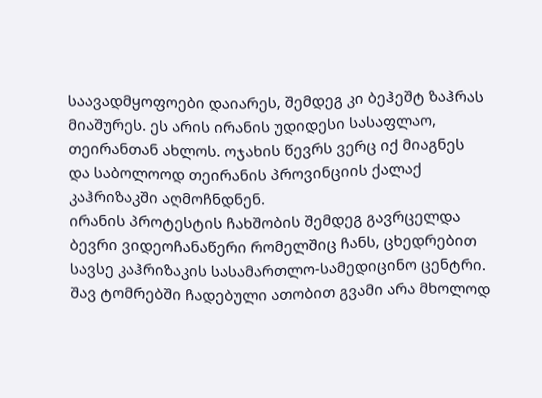საავადმყოფოები დაიარეს, შემდეგ კი ბეჰეშტ ზაჰრას მიაშურეს. ეს არის ირანის უდიდესი სასაფლაო, თეირანთან ახლოს. ოჯახის წევრს ვერც იქ მიაგნეს და საბოლოოდ თეირანის პროვინციის ქალაქ კაჰრიზაკში აღმოჩნდნენ.
ირანის პროტესტის ჩახშობის შემდეგ გავრცელდა ბევრი ვიდეოჩანაწერი რომელშიც ჩანს, ცხედრებით სავსე კაჰრიზაკის სასამართლო-სამედიცინო ცენტრი. შავ ტომრებში ჩადებული ათობით გვამი არა მხოლოდ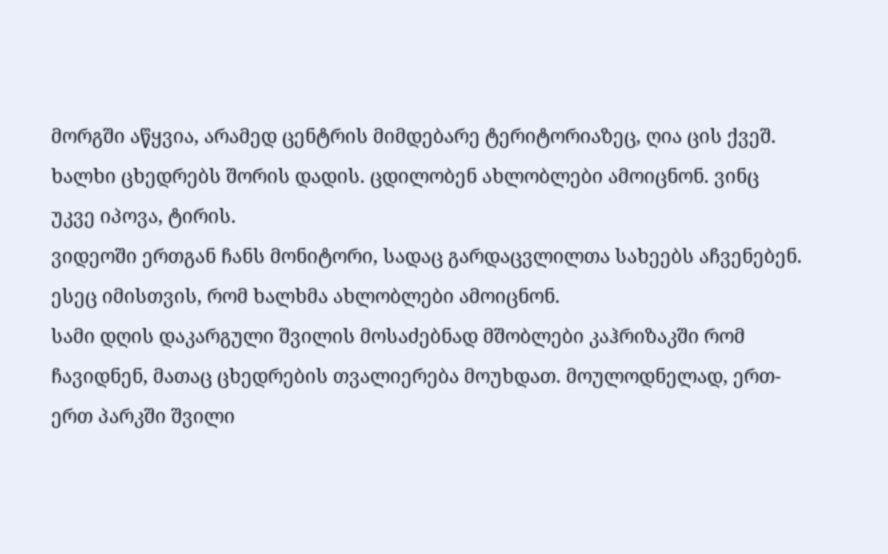მორგში აწყვია, არამედ ცენტრის მიმდებარე ტერიტორიაზეც, ღია ცის ქვეშ. ხალხი ცხედრებს შორის დადის. ცდილობენ ახლობლები ამოიცნონ. ვინც უკვე იპოვა, ტირის.
ვიდეოში ერთგან ჩანს მონიტორი, სადაც გარდაცვლილთა სახეებს აჩვენებენ. ესეც იმისთვის, რომ ხალხმა ახლობლები ამოიცნონ.
სამი დღის დაკარგული შვილის მოსაძებნად მშობლები კაჰრიზაკში რომ ჩავიდნენ, მათაც ცხედრების თვალიერება მოუხდათ. მოულოდნელად, ერთ-ერთ პარკში შვილი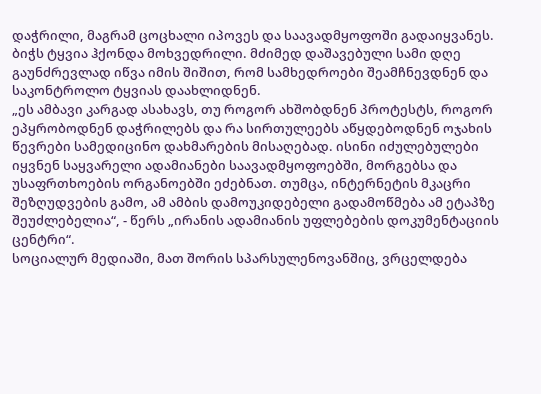დაჭრილი, მაგრამ ცოცხალი იპოვეს და საავადმყოფოში გადაიყვანეს.
ბიჭს ტყვია ჰქონდა მოხვედრილი. მძიმედ დაშავებული სამი დღე გაუნძრევლად იწვა იმის შიშით, რომ სამხედროები შეამჩნევდნენ და საკონტროლო ტყვიას დაახლიდნენ.
„ეს ამბავი კარგად ასახავს, თუ როგორ ახშობდნენ პროტესტს, როგორ ეპყრობოდნენ დაჭრილებს და რა სირთულეებს აწყდებოდნენ ოჯახის წევრები სამედიცინო დახმარების მისაღებად. ისინი იძულებულები იყვნენ საყვარელი ადამიანები საავადმყოფოებში, მორგებსა და უსაფრთხოების ორგანოებში ეძებნათ. თუმცა, ინტერნეტის მკაცრი შეზღუდვების გამო, ამ ამბის დამოუკიდებელი გადამოწმება ამ ეტაპზე შეუძლებელია“, - წერს „ირანის ადამიანის უფლებების დოკუმენტაციის ცენტრი“.
სოციალურ მედიაში, მათ შორის სპარსულენოვანშიც, ვრცელდება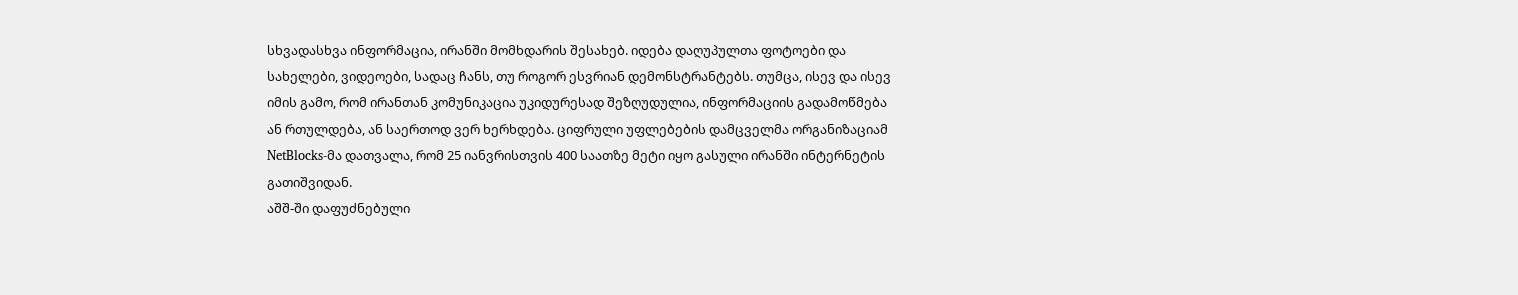სხვადასხვა ინფორმაცია, ირანში მომხდარის შესახებ. იდება დაღუპულთა ფოტოები და სახელები, ვიდეოები, სადაც ჩანს, თუ როგორ ესვრიან დემონსტრანტებს. თუმცა, ისევ და ისევ იმის გამო, რომ ირანთან კომუნიკაცია უკიდურესად შეზღუდულია, ინფორმაციის გადამოწმება ან რთულდება, ან საერთოდ ვერ ხერხდება. ციფრული უფლებების დამცველმა ორგანიზაციამ NetBlocks-მა დათვალა, რომ 25 იანვრისთვის 400 საათზე მეტი იყო გასული ირანში ინტერნეტის გათიშვიდან.
აშშ-ში დაფუძნებული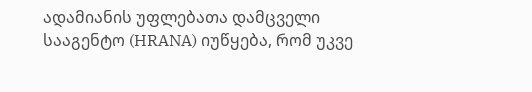ადამიანის უფლებათა დამცველი სააგენტო (HRANA) იუწყება, რომ უკვე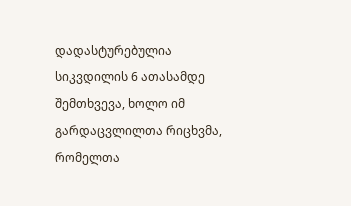დადასტურებულია სიკვდილის 6 ათასამდე შემთხვევა, ხოლო იმ გარდაცვლილთა რიცხვმა, რომელთა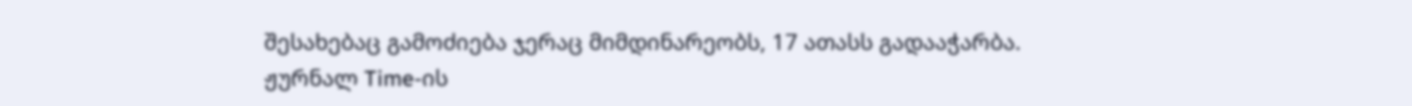შესახებაც გამოძიება ჯერაც მიმდინარეობს, 17 ათასს გადააჭარბა.
ჟურნალ Time-ის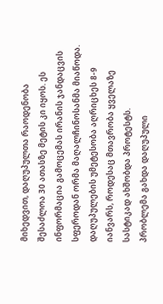მიხედვით, დაღუპულთა რაოდენობა შესაძლოა 30 ათასზე მეტის კი იყოს. ეს ინფორმაცია გამოცემას ირანის ჯანდაცვის სფეროდან ორმა მაღალჩინოსანმა მიაწოდა. დაღუპულების უმეტესობა აღრიცხეს 8-9 იანვარს, როდესაც მთავრობა ყველაზე სასტიკად ახშობდა პროტესტს.
პრობლემა გახდა დაღუპული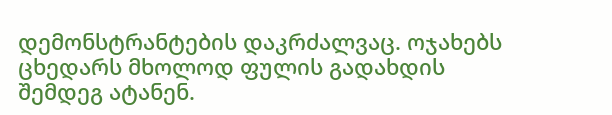დემონსტრანტების დაკრძალვაც. ოჯახებს ცხედარს მხოლოდ ფულის გადახდის შემდეგ ატანენ.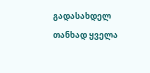გადასახდელ თანხად ყველა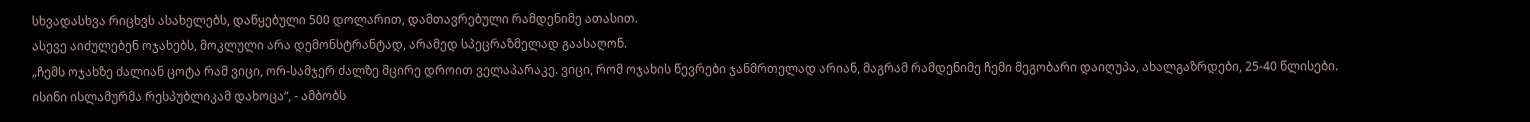სხვადასხვა რიცხვს ასახელებს, დაწყებული 500 დოლარით, დამთავრებული რამდენიმე ათასით.
ასევე აიძულებენ ოჯახებს, მოკლული არა დემონსტრანტად, არამედ სპეცრაზმელად გაასაღონ.
„ჩემს ოჯახზე ძალიან ცოტა რამ ვიცი, ორ-სამჯერ ძალზე მცირე დროით ველაპარაკე. ვიცი, რომ ოჯახის წევრები ჯანმრთელად არიან, მაგრამ რამდენიმე ჩემი მეგობარი დაიღუპა, ახალგაზრდები, 25-40 წლისები. ისინი ისლამურმა რესპუბლიკამ დახოცა“, - ამბობს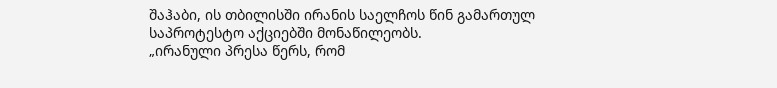შაჰაბი, ის თბილისში ირანის საელჩოს წინ გამართულ საპროტესტო აქციებში მონაწილეობს.
„ირანული პრესა წერს, რომ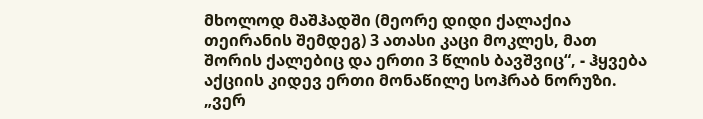მხოლოდ მაშჰადში (მეორე დიდი ქალაქია თეირანის შემდეგ) 3 ათასი კაცი მოკლეს, მათ შორის ქალებიც და ერთი 3 წლის ბავშვიც“, - ჰყვება აქციის კიდევ ერთი მონაწილე სოჰრაბ ნორუზი.
„ვერ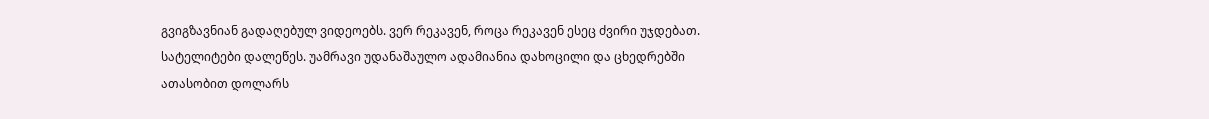გვიგზავნიან გადაღებულ ვიდეოებს. ვერ რეკავენ, როცა რეკავენ ესეც ძვირი უჯდებათ. სატელიტები დალეწეს. უამრავი უდანაშაულო ადამიანია დახოცილი და ცხედრებში ათასობით დოლარს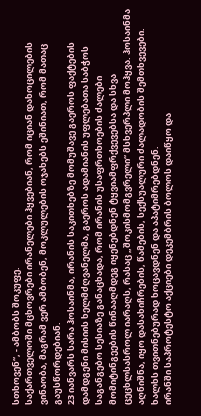სთხოვენ“, - ამბობს შოკუფე.
საქართველოში მცხოვრები ირანელები ჰყვებიან, რომ იციან დახოცილების ვინაობა, მაგრამ ვერ ამბობენ, მოკლულების ოჯახებს ეშინიათ, რომ მათაც გაუსწორდებიან.
23 იანვარს სარა ჰოსაინმა, ირანის საკითხებზე მომუშავე გაეროს ფაქტების დამდგენი მისიის ხელმძღვანელმა, გაეროს ადამიანის უფლებათა საბჭოს საგანგებო სესიაზე განაცხადა, რომ ირანის უსაფრთხოების ძალები მომიტინგეების წინააღმდეგ იყენებდნენ ტყვიამფრქვევებსა და სხვა ცეცხლსასროლ იარაღს, რასაც „შოკისმომგვრელი“ მსხვერპლი მოჰყვა. ჰოსაინმა აღნიშნა, იყო დასახიჩრების, წამების, სექსუალური ძალადობის შემთხვევები. ხალხს თვითნებურად ხოცავდნენ და აპატიმრებდნენ.
ირანში საპროტესტო აქციები დეკემბრის ბოლოს დაიწყო და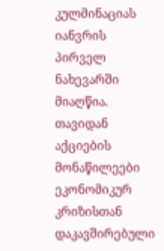კულმინაციას იანვრის პირველ ნახევარში მიაღწია. თავიდან აქციების მონაწილეები ეკონომიკურ კრიზისთან დაკავშირებული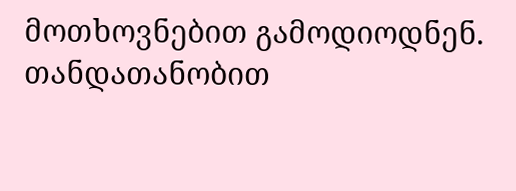მოთხოვნებით გამოდიოდნენ. თანდათანობით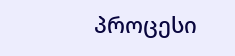პროცესი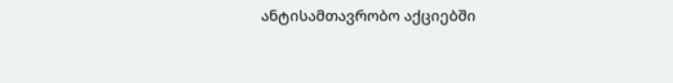ანტისამთავრობო აქციებში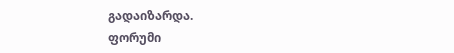გადაიზარდა.
ფორუმი